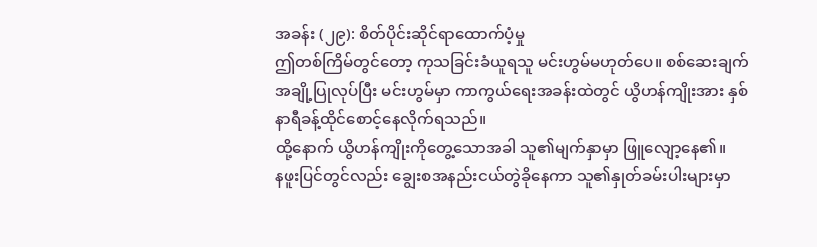အခန်း (၂၉): စိတ်ပိုင်းဆိုင်ရာထောက်ပံ့မှု
ဤတစ်ကြိမ်တွင်တော့ ကုသခြင်းခံယူရသူ မင်းဟွမ်မဟုတ်ပေ။ စစ်ဆေးချက်အချို့ပြုလုပ်ပြီး မင်းဟွမ်မှာ ကာကွယ်ရေးအခန်းထဲတွင် ယွိဟန်ကျိုးအား နှစ်နာရီခန့်ထိုင်စောင့်နေလိုက်ရသည်။
ထို့နောက် ယွိဟန်ကျိုးကိုတွေ့သောအခါ သူ၏မျက်နှာမှာ ဖြူလျော့နေ၏။
နဖူးပြင်တွင်လည်း ချွေးစအနည်းငယ်တွဲခိုနေကာ သူ၏နှုတ်ခမ်းပါးများမှာ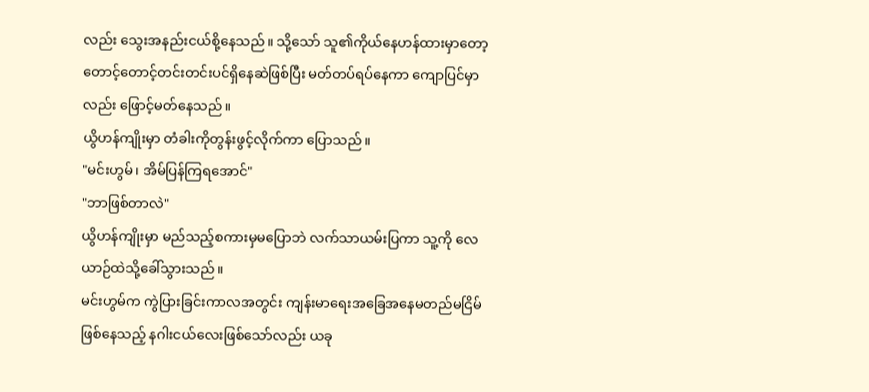လည်း သွေးအနည်းငယ်စို့နေသည်။ သို့သော် သူ၏ကိုယ်နေဟန်ထားမှာတော့ တောင့်တောင့်တင်းတင်းပင်ရှိနေဆဲဖြစ်ပြီး မတ်တပ်ရပ်နေကာ ကျောပြင်မှာလည်း ဖြောင့်မတ်နေသည်။
ယွိဟန်ကျိုးမှာ တံခါးကိုတွန်းဖွင့်လိုက်ကာ ပြောသည်။
"မင်းဟွမ်၊ အိမ်ပြန်ကြရအောင်"
"ဘာဖြစ်တာလဲ"
ယွိဟန်ကျိုးမှာ မည်သည့်စကားမှမပြောဘဲ လက်သာယမ်းပြကာ သူ့ကို လေယာဉ်ထဲသို့ခေါ်သွားသည်။
မင်းဟွမ်က ကွဲပြားခြင်းကာလအတွင်း ကျန်းမာရေးအခြေအနေမတည်မငြိမ်ဖြစ်နေသည့် နဂါးငယ်လေးဖြစ်သော်လည်း ယခု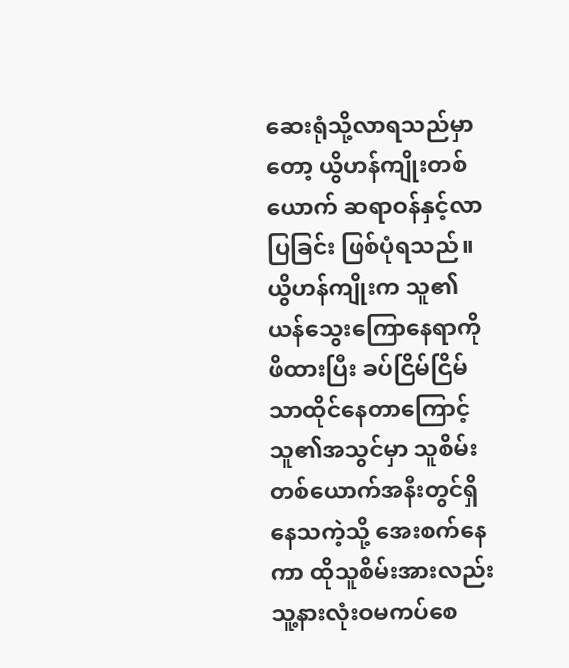ဆေးရုံသို့လာရသည်မှာတော့ ယွိဟန်ကျိုးတစ်ယောက် ဆရာဝန်နှင့်လာပြခြင်း ဖြစ်ပုံရသည်။ ယွိဟန်ကျိုးက သူ၏ယန်သွေးကြောနေရာကိုဖိထားပြီး ခပ်ငြိမ်ငြိမ်သာထိုင်နေတာကြောင့် သူ၏အသွင်မှာ သူစိမ်းတစ်ယောက်အနီးတွင်ရှိနေသကဲ့သို့ အေးစက်နေကာ ထိုသူစိမ်းအားလည်း သူ့နားလုံးဝမကပ်စေ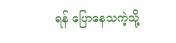ရန် ပြောနေသကဲ့သို့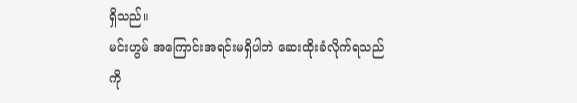ရှိသည်။
မင်းဟွမ် အကြောင်းအရင်းမရှိပါဘဲ ဆေးထိုးခံလိုက်ရသည်ကို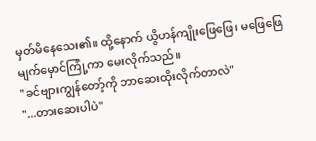မှတ်မိနေသေး၏။ ထို့နောက် ယွိဟန်ကျိုးဖြေဖြေ၊ မဖြေဖြေ မျက်မှောင်ကြုံ့ကာ မေးလိုက်သည်။
"ခင်ဗျားကျွန်တော့်ကို ဘာဆေးထိုးလိုက်တာလဲ"
"...တားဆေးပါပဲ"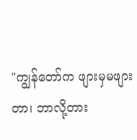"ကျွန်တော်က ဖျားမှမဖျားတာ၊ ဘာလို့တား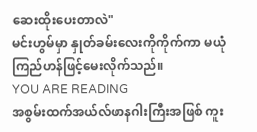ဆေးထိုးပေးတာလဲ"
မင်းဟွမ်မှာ နှုတ်ခမ်းလေးကိုကိုက်ကာ မယုံကြည်ဟန်ဖြင့်မေးလိုက်သည်။
YOU ARE READING
အစွမ်းထက်အယ်လ်ဖာနဂါးကြီးအဖြစ် ကူး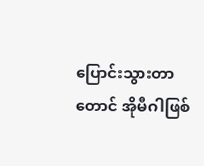ပြောင်းသွားတာတောင် အိုမီဂါဖြစ်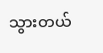သွားတယ်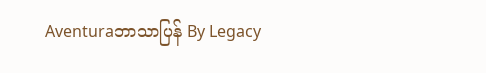Aventuraဘာသာပြန် By Legacy